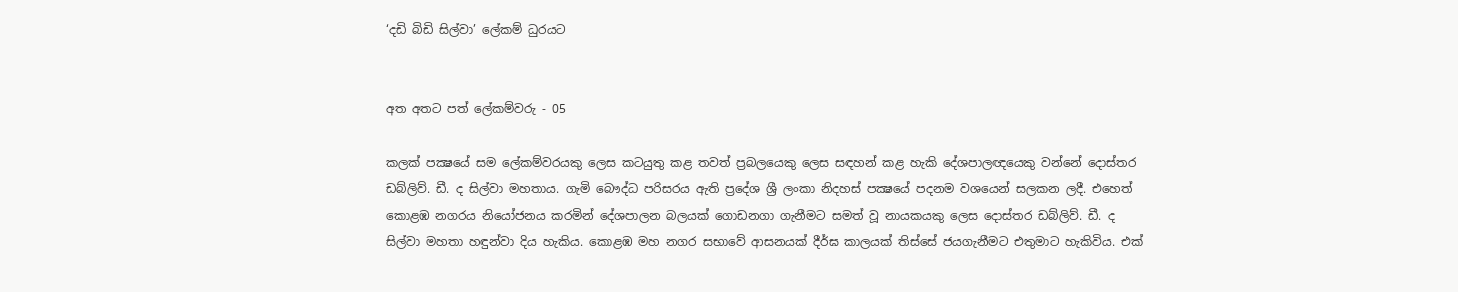‘දඩි බිඩි සිල්වා’ ලේකම් ධුරයට


අත අතට පත් ලේකම්වරු - 05

කලක් පක්‍ෂයේ සම ලේකම්වරයකු ලෙස කටයුතු කළ තවත් ප්‍රබලයෙකු ලෙස සඳහන් කළ හැකි දේශපාලඥයෙකු වන්නේ දොස්තර ඩබ්ලිව්. ඩී. ද සිල්වා මහතාය. ගැමි බෞද්ධ පරිසරය ඇති ප්‍රදේශ ශ්‍රී ලංකා නිදහස් පක්‍ෂයේ පදනම වශයෙන් සලකන ලදී. එහෙත් කොළඹ නගරය නියෝජනය කරමින් දේශපාලන බලයක් ගොඩනගා ගැනීමට සමත් වූ නායකයකු ලෙස දොස්තර ඩබ්ලිව්. ඩී. ද සිල්වා මහතා හඳුන්වා දිය හැකිය. කොළඹ මහ නගර සභාවේ ආසනයක් දීර්ඝ කාලයක් තිස්සේ ජයගැනීමට එතුමාට හැකිවිය. එක්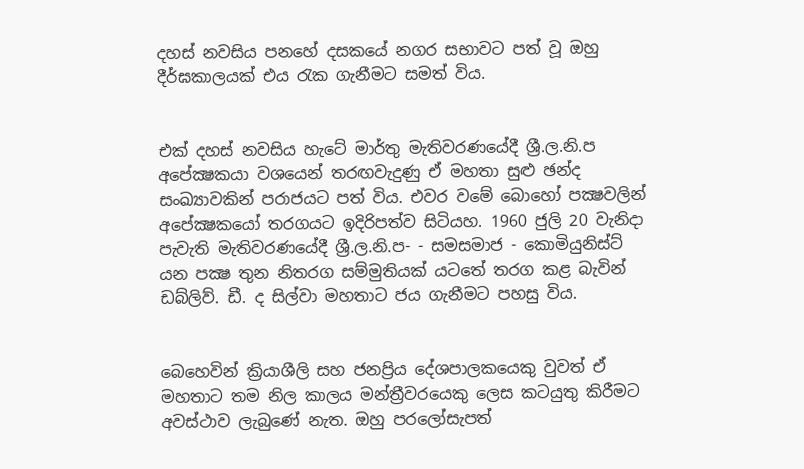දහස් නවසිය පනහේ දසකයේ නගර සභාවට පත් වූ ඔහු දීර්ඝකාලයක් එය රැක ගැනීමට සමත් විය.


එක් දහස් නවසිය හැටේ මාර්තු මැතිවරණයේදී ශ්‍රී.ල.නි.ප අපේක්‍ෂකයා වශයෙන් තරඟවැදුණු ඒ මහතා සුළු ඡන්ද සංඛ්‍යාවකින් පරාජයට පත් විය. එවර වමේ බොහෝ පක්‍ෂවලින් අපේක්‍ෂකයෝ තරගයට ඉදිරිපත්ව සිටියහ. 1960 ජුලි 20 වැනිදා පැවැති මැතිවරණයේදී ශ්‍රී.ල.නි.ප- - සමසමාජ - කොමියුනිස්ට් යන පක්‍ෂ තුන නිතරග සම්මුතියක් යටතේ තරග කළ බැවින් ඩබ්ලිව්. ඩී. ද සිල්වා මහතාට ජය ගැනීමට පහසු විය.


බෙහෙවින් ක්‍රියාශීලි සහ ජනප්‍රිය දේශපාලකයෙකු වුවත් ඒ මහතාට තම නිල කාලය මන්ත්‍රීවරයෙකු ලෙස කටයුතු කිරීමට අවස්ථාව ලැබුණේ නැත. ඔහු පරලෝසැපත්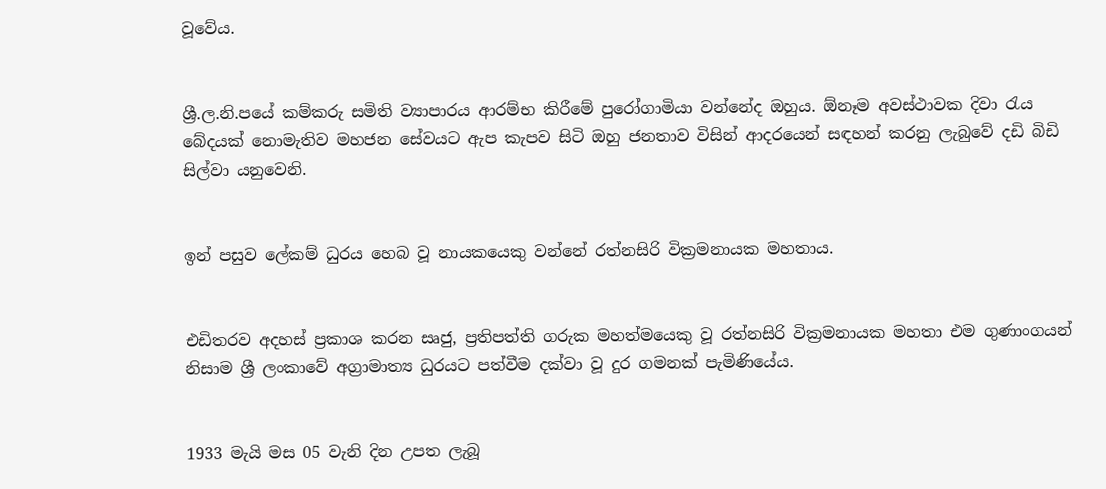වූවේය.


ශ්‍රී.ල.නි.පයේ කම්කරු සමිති ව්‍යාපාරය ආරම්භ කිරීමේ පුරෝගාමියා වන්නේද ඔහුය. ඕනෑම අවස්ථාවක දිවා රැය බේදයක් නොමැතිව මහජන සේවයට ඇප කැපව සිටි ඔහු ජනතාව විසින් ආදරයෙන් සඳහන් කරනු ලැබුවේ දඩි බිඩි සිල්වා යනුවෙනි.


ඉන් පසුව ලේකම් ධුරය හෙබ වූ නායකයෙකු වන්නේ රත්නසිරි වික්‍රමනායක මහතාය.


එඩිතරව අදහස් ප්‍රකාශ කරන සෘජු, ප්‍රතිපත්ති ගරුක මහත්මයෙකු වූ රත්නසිරි වික්‍රමනායක මහතා එම ගුණාංගයන් නිසාම ශ්‍රී ලංකාවේ අග්‍රාමාත්‍ය ධුරයට පත්වීම දක්වා වූ දුර ගමනක් පැමිණියේය.


1933 මැයි මස 05 වැනි දින උපත ලැබූ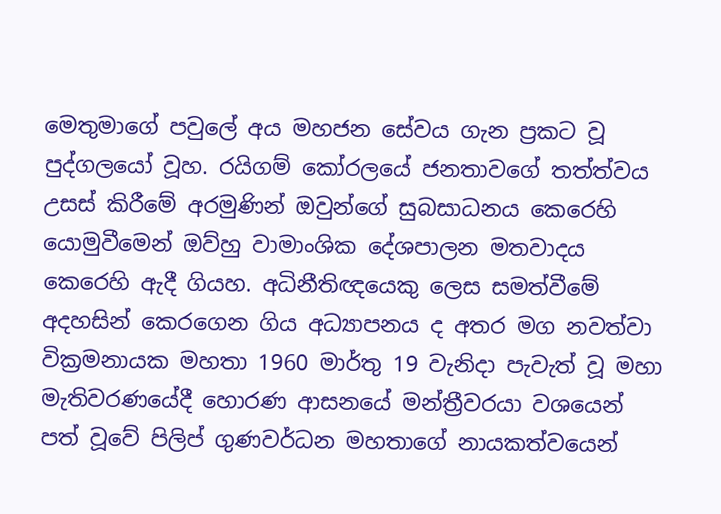මෙතුමාගේ පවුලේ අය මහජන සේවය ගැන ප්‍රකට වූ පුද්ගලයෝ වූහ. රයිගම් කෝරලයේ ජනතාවගේ තත්ත්වය උසස් කිරීමේ අරමුණින් ඔවුන්ගේ සුබසාධනය කෙරෙහි යොමුවීමෙන් ඔව්හු වාමාංශික දේශපාලන මතවාදය කෙරෙහි ඇදී ගියහ. අධිනීතිඥයෙකු ලෙස සමත්වීමේ අදහසින් කෙරගෙන ගිය අධ්‍යාපනය ද අතර මග නවත්වා වික්‍රමනායක මහතා 1960 මාර්තු 19 වැනිදා පැවැත් වූ මහා මැතිවරණයේදී හොරණ ආසනයේ මන්ත්‍රීවරයා වශයෙන් පත් වූවේ පිලිප් ගුණවර්ධන මහතාගේ නායකත්වයෙන්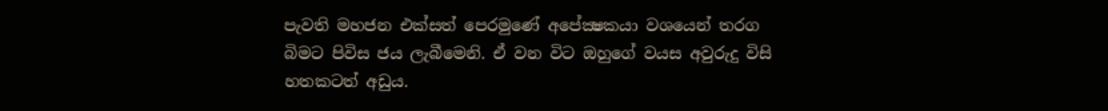පැවති මහජන එක්සත් පෙරමුණේ අපේක්‍ෂකයා වශයෙන් තරග බිමට පිවිස ජය ලැබීමෙනි. ඒ වන විට ඔහුගේ වයස අවුරුදු විසි හතකටත් අඩුය.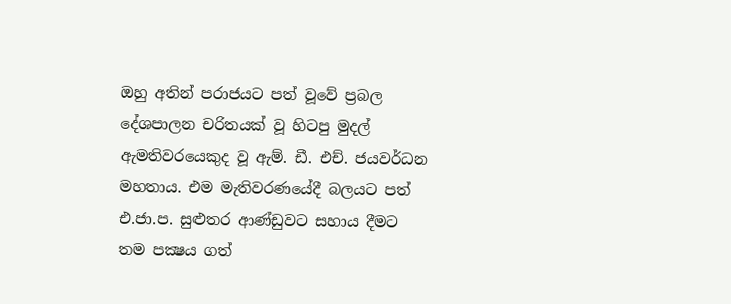ඔහු අතින් පරාජයට පත් වූවේ ප්‍රබල දේශපාලන චරිතයක් වූ හිටපු මුදල් ඇමතිවරයෙකුද වූ ඇම්. ඩී. එච්. ජයවර්ධන මහතාය. එම මැතිවරණයේදී බලයට පත් එ.ජා.ප. සුළුතර ආණ්ඩුවට සහාය දීමට තම පක්‍ෂය ගත්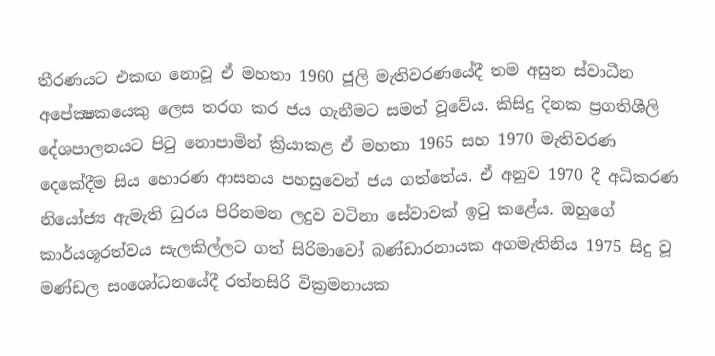තීරණයට එකඟ නොවූ ඒ මහතා 1960 ජූලි මැතිවරණයේදී තම අසුන ස්වාධීන අපේක්‍ෂකයෙකු ලෙස තරග කර ජය ගැනීමට සමත් වූවේය. කිසිදු දිනක ප්‍රගතිශීලි දේශපාලනයට පිටු නොපාමින් ක්‍රියාකළ ඒ මහතා 1965 සහ 1970 මැතිවරණ දෙකේදීම සිය හොරණ ආසනය පහසුවෙන් ජය ගත්තේය. ඒ අනුව 1970 දී අධිකරණ නියෝජ්‍ය ඇමැති ධුරය පිරිනමන ලදුව වටිනා සේවාවක් ඉටු කළේය. ඔහුගේ කාර්යශූරත්වය සැලකිල්ලට ගත් සිරිමාවෝ බණ්ඩාරනායක අගමැතිනිය 1975 සිදු වූ මණ්ඩල සංශෝධනයේදී රත්නසිරි වික්‍රමනායක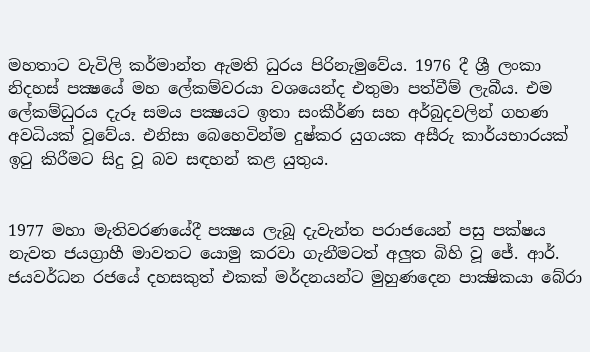මහතාට වැවිලි කර්මාන්ත ඇමති ධුරය පිරිනැමුවේය. 1976 දී ශ්‍රී ලංකා නිදහස් පක්‍ෂයේ මහ ලේකම්වරයා වශයෙන්ද එතුමා පත්වීම් ලැබීය. එම ලේකම්ධුරය දැරූ සමය පක්‍ෂයට ඉතා සංකීර්ණ සහ අර්බුදවලින් ගහණ අවධියක් වූවේය. එනිසා බෙහෙවින්ම දුෂ්කර යුගයක අසීරු කාර්යභාරයක් ඉටු කිරීමට සිදු වූ බව සඳහන් කළ යුතුය.


1977 මහා මැතිවරණයේදී පක්‍ෂය ලැබූ දැවැන්ත පරාජයෙන් පසු පක්ෂය නැවත ජයග්‍රාහී මාවතට යොමු කරවා ගැනීමටත් අලුත බිහි වූ ජේ. ආර්. ජයවර්ධන රජයේ දහසකුත් එකක් මර්දනයන්ට මුහුණදෙන පාක්‍ෂිකයා බේරා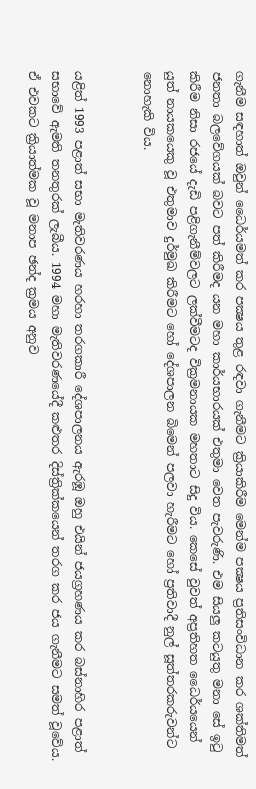ගැනීම සඳහාත් ඔවුන් ධෛර්යමත් කර පක්‍ෂය තුළ රඳවා ගැනීමට ක්‍රියාකිරීම මෙන්ම පක්‍ෂය ප්‍රතිසංවිධාන කර ශක්තිමත් ජනතා බලවේගයක් බවට පත් කිරීමද යන මහා කාර්යභාරයක් එතුමා වෙත පැවරුණි. එම සියලු කටයුතු මනා සේ ඉටු කිරීම නිසා රජයේ දැඩි පළිගැනීම්වලට ලක්වීමටද වික්‍රමනායක මහතාට සිදු විය. කෙසේ වුවත් අප්‍රතිහත ධෛර්යයෙන් යුත් නායකයෙකු වූ එතුමාව දුර්මුඛ කිරීමට හෝ දේශපාලන බිමෙන් පලවා හැරීමට හෝ ප්‍රතිවාදී නුල් සූත්තරකරුවන්ට නොහැකි විය.


යළිත් 1993 පළාත් සභා මැතිවරණය හරහා තරගකාරී දේශපාලනය ඇරඹූ ඔහු එයින් ජයග්‍රහණය කර බස්නාහිර පළාත් සභාවේ ඇමති තනතුරක් ලැබීය. 1994 මහා මැතිවරණයේදී කළුතර දිස්ත්‍රික්කයෙන් තරග කර ජය ගැනීමට සමත් වූවේය. ඒ එවකට ක්‍රියාත්මක වූ මනාප ඡන්ද ක්‍රමය අනුව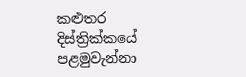කළුතර දිස්ත්‍රික්කයේ පළමුවැන්නා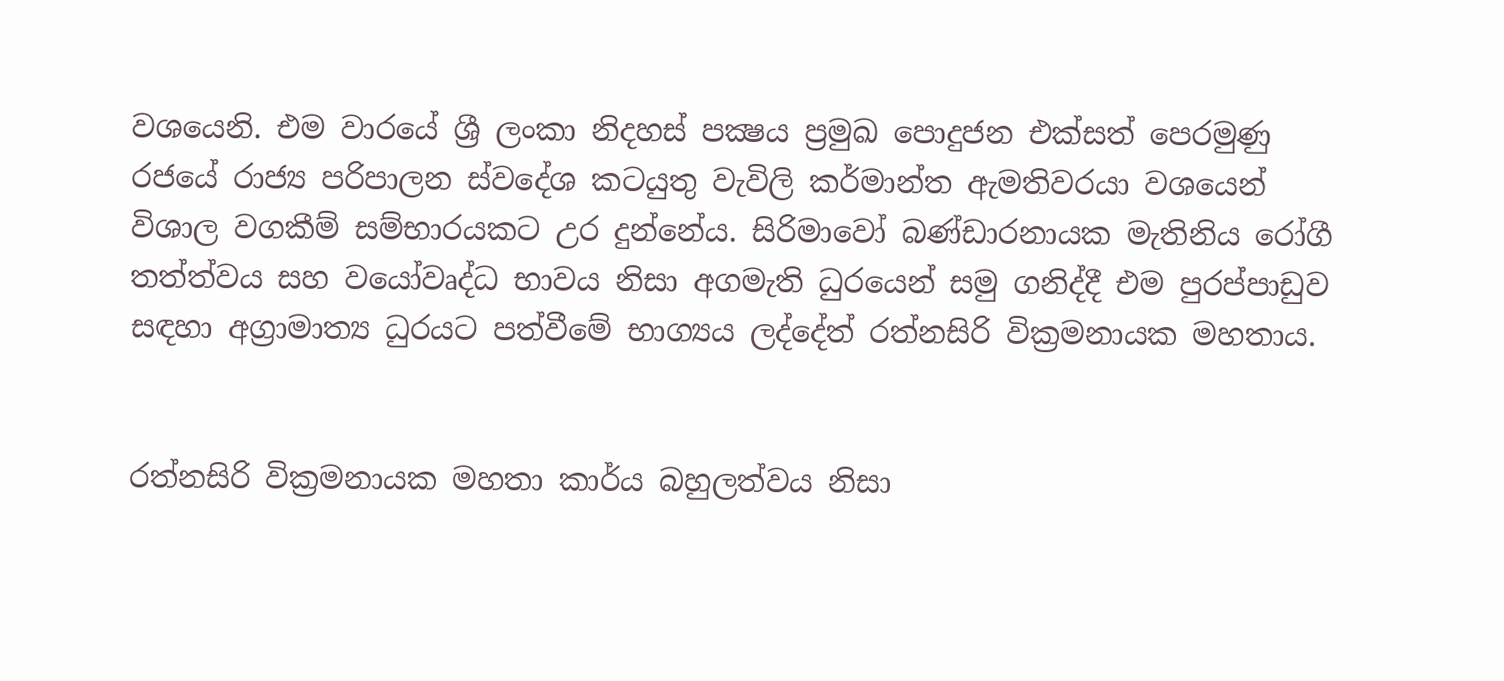වශයෙනි. එම වාරයේ ශ්‍රී ලංකා නිදහස් පක්‍ෂය ප්‍රමුඛ පොදුජන එක්සත් පෙරමුණු රජයේ රාජ්‍ය පරිපාලන ස්වදේශ කටයුතු වැවිලි කර්මාන්ත ඇමතිවරයා වශයෙන් විශාල වගකීම් සම්භාරයකට උර දුන්නේය. සිරිමාවෝ බණ්ඩාරනායක මැතිනිය රෝගී තත්ත්වය සහ වයෝවෘද්ධ භාවය නිසා අගමැති ධුරයෙන් සමු ගනිද්දී එම පුරප්පාඩුව සඳහා අග්‍රාමාත්‍ය ධුරයට පත්වීමේ භාග්‍යය ලද්දේත් රත්නසිරි වික්‍රමනායක මහතාය.


රත්නසිරි වික්‍රමනායක මහතා කාර්ය බහුලත්වය නිසා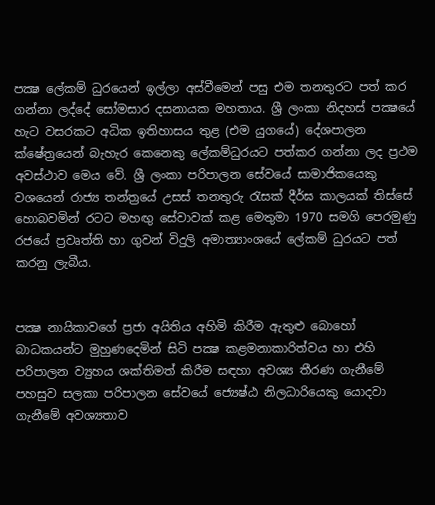පක්‍ෂ ලේකම් ධුරයෙන් ඉල්ලා අස්වීමෙන් පසු එම තනතුරට පත් කර ගන්නා ලද්දේ සෝමසාර දසනායක මහතාය. ශ්‍රී ලංකා නිදහස් පක්‍ෂයේ හැට වසරකට අධික ඉතිහාසය තුළ (එම යුගයේ) දේශපාලන ක්ෂේත්‍රයෙන් බැහැර කෙනෙකු ලේකම්ධුරයට පත්කර ගන්නා ලද ප්‍රථම අවස්ථාව මෙය වේ. ශ්‍රී ලංකා පරිපාලන සේවයේ සාමාජිකයෙකු වශයෙන් රාජ්‍ය තන්ත්‍රයේ උසස් තනතුරු රැසක් දීර්ඝ කාලයක් තිස්සේ හොබවමින් රටට මහඟු සේවාවක් කළ මෙතුමා 1970 සමගි පෙරමුණු රජයේ ප්‍රවෘත්ති හා ගුවන් විදුලි අමාත්‍යාංශයේ ලේකම් ධුරයට පත් කරනු ලැබීය.


පක්‍ෂ නායිකාවගේ ප්‍රජා අයිතිය අහිමි කිරීම ඇතුළු බොහෝ බාධකයන්ට මුහුණදෙමින් සිටි පක්‍ෂ කළමනාකාරිත්වය හා එහි පරිපාලන ව්‍යුහය ශක්තිමත් කිරීම සඳහා අවශ්‍ය තීරණ ගැනීමේ පහසුව සලකා පරිපාලන සේවයේ ජ්‍යෙෂ්ඨ නිලධාරියෙකු යොදවා ගැනීමේ අවශ්‍යතාව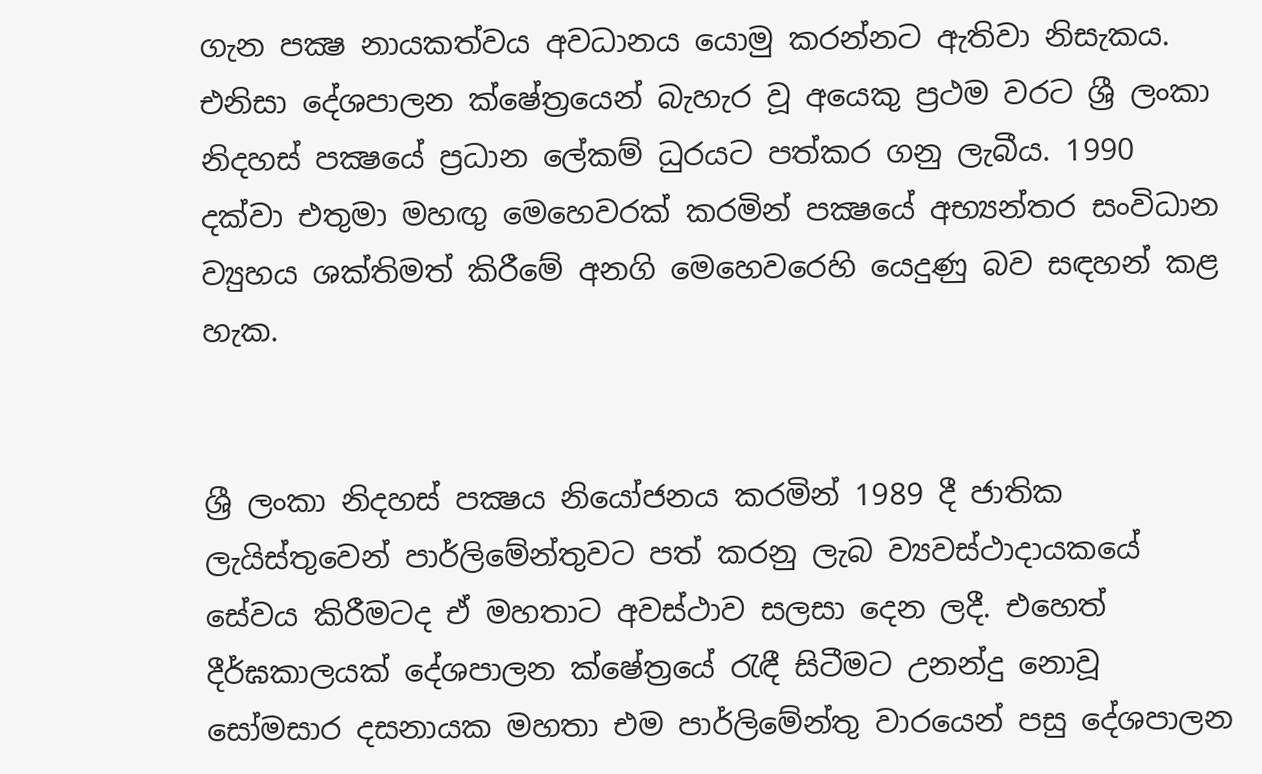ගැන පක්‍ෂ නායකත්වය අවධානය යොමු කරන්නට ඇතිවා නිසැකය. එනිසා දේශපාලන ක්ෂේත්‍රයෙන් බැහැර වූ අයෙකු ප්‍රථම වරට ශ්‍රී ලංකා නිදහස් පක්‍ෂයේ ප්‍රධාන ලේකම් ධුරයට පත්කර ගනු ලැබීය. 1990 දක්වා එතුමා මහඟු මෙහෙවරක් කරමින් පක්‍ෂයේ අභ්‍යන්තර සංවිධාන ව්‍යුහය ශක්තිමත් කිරීමේ අනගි මෙහෙවරෙහි යෙදුණු බව සඳහන් කළ හැක.


ශ්‍රී ලංකා නිදහස් පක්‍ෂය නියෝජනය කරමින් 1989 දී ජාතික ලැයිස්තුවෙන් පාර්ලිමේන්තුවට පත් කරනු ලැබ ව්‍යවස්ථාදායකයේ සේවය කිරීමටද ඒ මහතාට අවස්ථාව සලසා දෙන ලදී. එහෙත් දීර්ඝකාලයක් දේශපාලන ක්ෂේත්‍රයේ රැඳී සිටීමට උනන්දු නොවූ සෝමසාර දසනායක මහතා එම පාර්ලිමේන්තු වාරයෙන් පසු දේශපාලන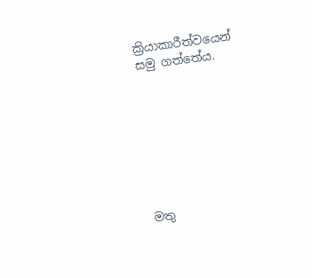ක්‍රියාකාරීත්වයෙන් සමු ගත්තේය.








මතු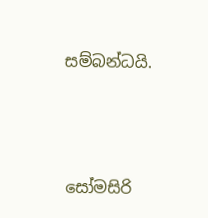සම්බන්ධයි.






සෝමසිරි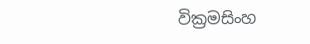වික්‍රමසිංහ